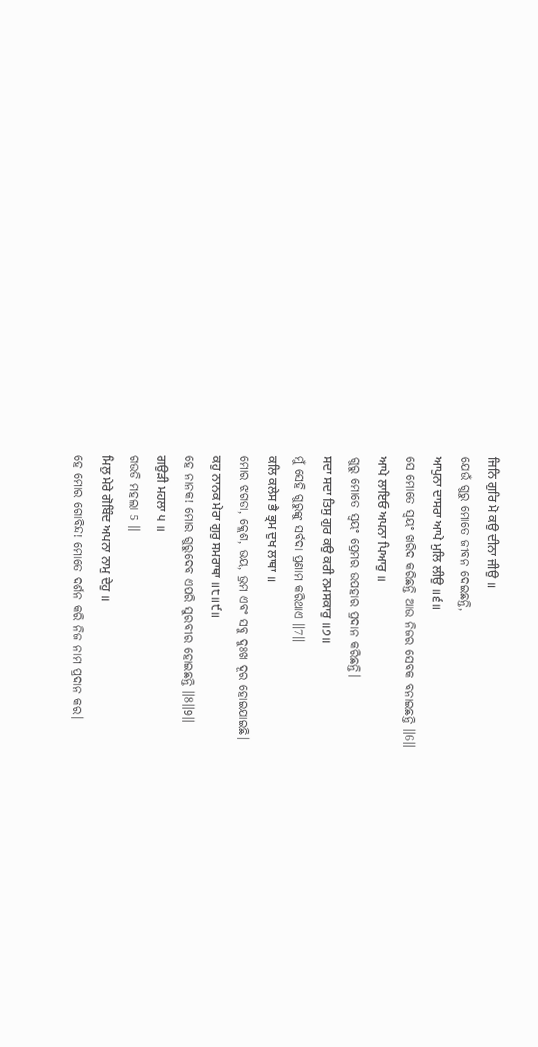ਜਿਨਿ ਗੁਰਿ ਮੋ ਕਉ ਦੀਨਾ ਜੀਉ ॥
ଯେଉଁ ଗୁରୁ ମୋତେ ଜୀବନ ଦେଇଛନ୍ତି,
ਆਪੁਨਾ ਦਾਸਰਾ ਆਪੇ ਮੁਲਿ ਲੀਉ ॥੬॥
ସେ ମୋତେ ସ୍ଵୟଂ ଖରିଦ କରିଛନ୍ତି ଆଉ ନିଜର ସେବକ ବନାଇଛନ୍ତି ॥6॥
ਆਪੇ ਲਾਇਓ ਅਪਨਾ ਪਿਆਰੁ ॥
ଗୁରୁ ମୋତେ ସ୍ଵୟଂ ପ୍ରେମର ଉପହାର ପ୍ରଦାନ କରିଛନ୍ତି।
ਸਦਾ ਸਦਾ ਤਿਸੁ ਗੁਰ ਕਉ ਕਰੀ ਨਮਸਕਾਰੁ ॥੭॥
ମୁଁ ସେହି ଗୁରୁଙ୍କୁ ସର୍ବଦା ପ୍ରଣାମ କରିଥାଏ ॥7॥
ਕਲਿ ਕਲੇਸ ਭੈ ਭ੍ਰਮ ਦੁਖ ਲਾਥਾ ॥
ମୋର ଝଗଡା, କ୍ଲେଶ, ଭୟ, ଭ୍ରମ ଏବଂ ସବୁ ଦୁଃଖ ଦୂର ହୋଇଯାଇଛି।
ਕਹੁ ਨਾਨਕ ਮੇਰਾ ਗੁਰੁ ਸਮਰਾਥਾ ॥੮॥੯॥
ହେ ନାନକ! ମୋର ଗୁରୁଦେବ ଏପରି ସୁରବୀର ହୋଇଛନ୍ତି ॥8॥9॥
ਗਉੜੀ ਮਹਲਾ ੫ ॥
ଗଉଡି ମହଲା 5 ॥
ਮਿਲੁ ਮੇਰੇ ਗੋਬਿੰਦ ਅਪਨਾ ਨਾਮੁ ਦੇਹੁ ॥
ହେ ମୋର ଗୋବିନ୍ଦ! ମୋତେ ଦର୍ଶନ କରି ନିଜ ନାମ ପ୍ରଦାନ କର।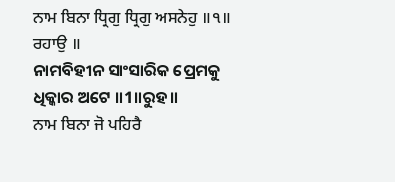ਨਾਮ ਬਿਨਾ ਧ੍ਰਿਗੁ ਧ੍ਰਿਗੁ ਅਸਨੇਹੁ ॥੧॥ ਰਹਾਉ ॥
ନାମବିହୀନ ସାଂସାରିକ ପ୍ରେମକୁ ଧିକ୍କାର ଅଟେ ॥1॥ରୁହ॥
ਨਾਮ ਬਿਨਾ ਜੋ ਪਹਿਰੈ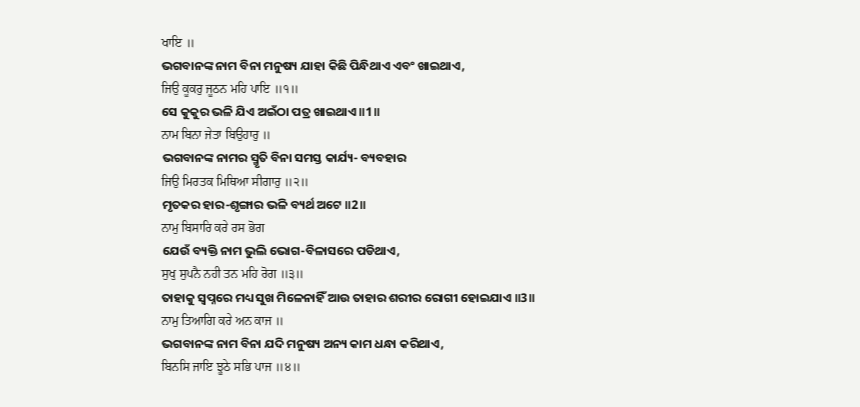ਖਾਇ ॥
ଭଗବାନଙ୍କ ନାମ ବିନା ମନୁଷ୍ୟ ଯାହା କିଛି ପିନ୍ଧିଥାଏ ଏବଂ ଖାଇଥାଏ,
ਜਿਉ ਕੂਕਰੁ ਜੂਠਨ ਮਹਿ ਪਾਇ ॥੧॥
ସେ କୁକୁର ଭଳି ଯିଏ ଅଇଁଠା ପତ୍ର ଖାଇଥାଏ ॥1॥
ਨਾਮ ਬਿਨਾ ਜੇਤਾ ਬਿਉਹਾਰੁ ॥
ଭଗବାନଙ୍କ ନାମର ସ୍ମୃତି ବିନା ସମସ୍ତ କାର୍ଯ୍ୟ- ବ୍ୟବହାର
ਜਿਉ ਮਿਰਤਕ ਮਿਥਿਆ ਸੀਗਾਰੁ ॥੨॥
ମୃତକର ହାର-ଶୃଙ୍ଗାର ଭଳି ବ୍ୟର୍ଥ ଅଟେ ॥2॥
ਨਾਮੁ ਬਿਸਾਰਿ ਕਰੇ ਰਸ ਭੋਗ
ଯେଉଁ ବ୍ୟକ୍ତି ନାମ ଭୁଲି ଭୋଗ-ବିଳାସରେ ପଡିଥାଏ,
ਸੁਖੁ ਸੁਪਨੈ ਨਹੀ ਤਨ ਮਹਿ ਰੋਗ ॥੩॥
ତାହାକୁ ସ୍ଵପ୍ନରେ ମଧ୍ୟ ସୁଖ ମିଳେନାହିଁ ଆଉ ତାହାର ଶରୀର ରୋଗୀ ହୋଇଯାଏ ॥3॥
ਨਾਮੁ ਤਿਆਗਿ ਕਰੇ ਅਨ ਕਾਜ ॥
ଭଗବାନଙ୍କ ନାମ ବିନା ଯଦି ମନୁଷ୍ୟ ଅନ୍ୟ କାମ ଧନ୍ଧା କରିଥାଏ,
ਬਿਨਸਿ ਜਾਇ ਝੂਠੇ ਸਭਿ ਪਾਜ ॥੪॥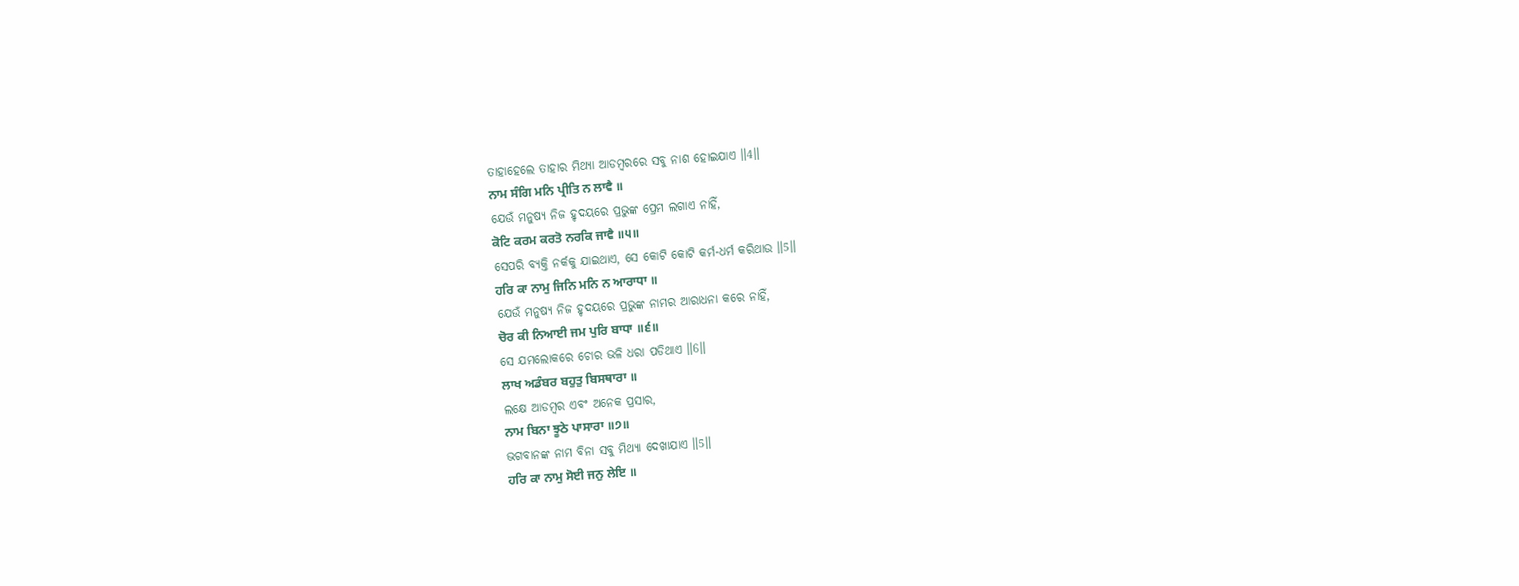ତାହାହେଲେ ତାହାର ମିଥ୍ୟା ଆଡମ୍ବରରେ ସବୁ ନାଶ ହୋଇଯାଏ ॥4॥
ਨਾਮ ਸੰਗਿ ਮਨਿ ਪ੍ਰੀਤਿ ਨ ਲਾਵੈ ॥
ଯେଉଁ ମନୁଷ୍ୟ ନିଜ ହୃଦୟରେ ପ୍ରଭୁଙ୍କ ପ୍ରେମ ଲଗାଏ ନାହିଁ,
ਕੋਟਿ ਕਰਮ ਕਰਤੋ ਨਰਕਿ ਜਾਵੈ ॥੫॥
ସେପରି ବ୍ୟକ୍ତି ନର୍କକୁ ଯାଇଥାଏ, ସେ କୋଟି କୋଟି କର୍ମ-ଧର୍ମ କରିଥାଉ ॥5॥
ਹਰਿ ਕਾ ਨਾਮੁ ਜਿਨਿ ਮਨਿ ਨ ਆਰਾਧਾ ॥
ଯେଉଁ ମନୁଷ୍ୟ ନିଜ ହୃଦୟରେ ପ୍ରଭୁଙ୍କ ନାମର ଆରାଧନା କରେ ନାହିଁ,
ਚੋਰ ਕੀ ਨਿਆਈ ਜਮ ਪੁਰਿ ਬਾਧਾ ॥੬॥
ସେ ଯମଲୋକରେ ଚୋର ଭଳି ଧରା ପଡିଥାଏ ॥6॥
ਲਾਖ ਅਡੰਬਰ ਬਹੁਤੁ ਬਿਸਥਾਰਾ ॥
ଲକ୍ଷେ ଆଡମ୍ବର ଏବଂ ଅନେକ ପ୍ରସାର,
ਨਾਮ ਬਿਨਾ ਝੂਠੇ ਪਾਸਾਰਾ ॥੭॥
ଭଗବାନଙ୍କ ନାମ ବିନା ସବୁ ମିଥ୍ୟା ଦେଖାଯାଏ ॥5॥
ਹਰਿ ਕਾ ਨਾਮੁ ਸੋਈ ਜਨੁ ਲੇਇ ॥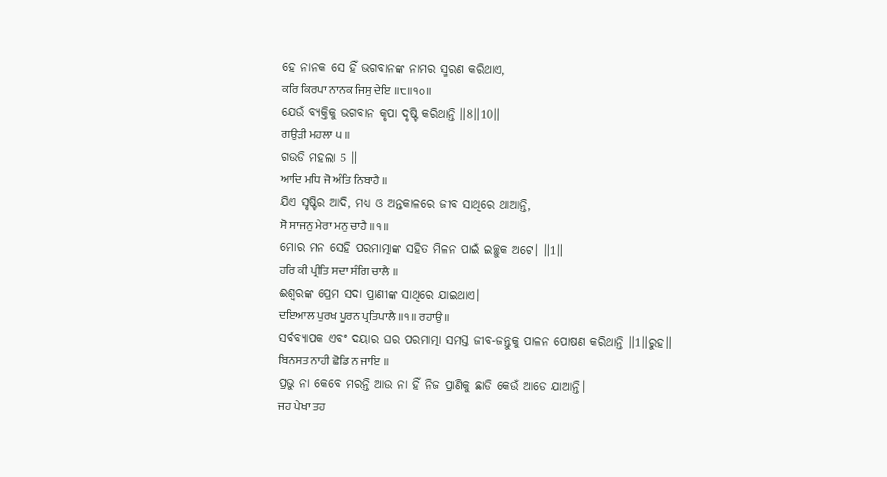ହେ ନାନକ ସେ ହିଁ ଭଗବାନଙ୍କ ନାମର ସ୍ମରଣ କରିଥାଏ,
ਕਰਿ ਕਿਰਪਾ ਨਾਨਕ ਜਿਸੁ ਦੇਇ ॥੮॥੧੦॥
ଯେଉଁ ବ୍ୟକ୍ତିକୁ ଭଗବାନ କୃପା ଦୃଷ୍ଟି କରିଥାନ୍ତି ॥8॥10॥
ਗਉੜੀ ਮਹਲਾ ੫ ॥
ଗଉଡି ମହଲା 5 ॥
ਆਦਿ ਮਧਿ ਜੋ ਅੰਤਿ ਨਿਬਾਹੈ ॥
ଯିଏ ସୃଷ୍ଟିର ଆଦି, ମଧ୍ୟ ଓ ଅନ୍ତକାଳରେ ଜୀବ ସାଥିରେ ଥାଆନ୍ତି,
ਸੋ ਸਾਜਨੁ ਮੇਰਾ ਮਨੁ ਚਾਹੈ ॥੧॥
ମୋର ମନ ସେହି ପରମାତ୍ମାଙ୍କ ସହିତ ମିଳନ ପାଇଁ ଇଚ୍ଛୁକ ଅଟେ। ॥1॥
ਹਰਿ ਕੀ ਪ੍ਰੀਤਿ ਸਦਾ ਸੰਗਿ ਚਾਲੈ ॥
ଈଶ୍ବରଙ୍କ ପ୍ରେମ ସଦା ପ୍ରାଣୀଙ୍କ ସାଥିରେ ଯାଇଥାଏ।
ਦਇਆਲ ਪੁਰਖ ਪੂਰਨ ਪ੍ਰਤਿਪਾਲੈ ॥੧॥ ਰਹਾਉ ॥
ସର୍ବବ୍ୟାପକ ଏବଂ ଦୟାର ଘର ପରମାତ୍ମା ସମସ୍ତ ଜୀବ-ଜନ୍ତୁକୁ ପାଳନ ପୋଷଣ କରିଥାନ୍ତି ॥1॥ରୁହ॥
ਬਿਨਸਤ ਨਾਹੀ ਛੋਡਿ ਨ ਜਾਇ ॥
ପ୍ରଭୁ ନା କେବେ ମରନ୍ତି ଆଉ ନା ହିଁ ନିଜ ପ୍ରାଣିକୁ ଛାଡି କେଉଁ ଆଡେ ଯାଆନ୍ତି।
ਜਹ ਪੇਖਾ ਤਹ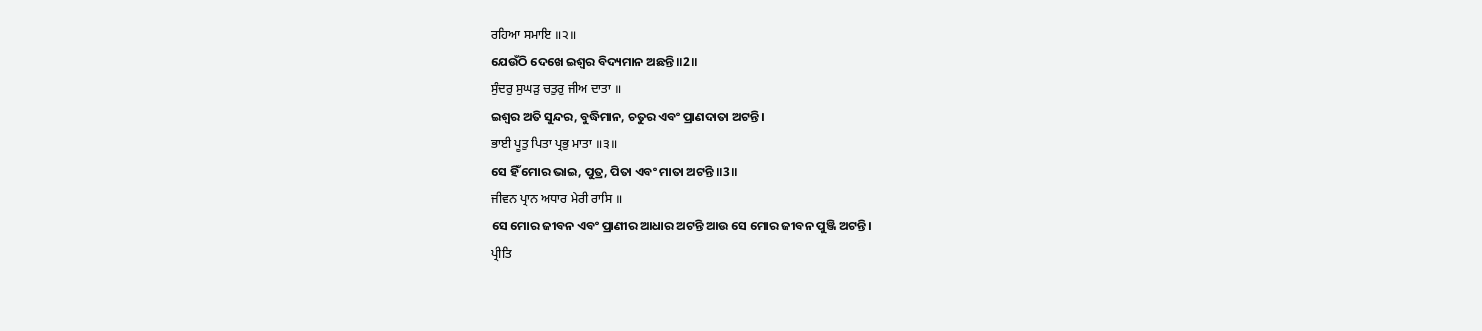ਰਹਿਆ ਸਮਾਇ ॥੨॥
ଯେଉଁଠି ଦେଖେ ଇଶ୍ଵର ବିଦ୍ୟମାନ ଅଛନ୍ତି ॥2॥
ਸੁੰਦਰੁ ਸੁਘੜੁ ਚਤੁਰੁ ਜੀਅ ਦਾਤਾ ॥
ଇଶ୍ଵର ଅତି ସୁନ୍ଦର, ବୁଦ୍ଧିମାନ, ଚତୁର ଏବଂ ପ୍ରାଣଦାତା ଅଟନ୍ତି।
ਭਾਈ ਪੂਤੁ ਪਿਤਾ ਪ੍ਰਭੁ ਮਾਤਾ ॥੩॥
ସେ ହିଁ ମୋର ଭାଇ, ପୁତ୍ର, ପିତା ଏବଂ ମାତା ଅଟନ୍ତି ॥3॥
ਜੀਵਨ ਪ੍ਰਾਨ ਅਧਾਰ ਮੇਰੀ ਰਾਸਿ ॥
ସେ ମୋର ଜୀବନ ଏବଂ ପ୍ରାଣୀର ଆଧାର ଅଟନ୍ତି ଆଉ ସେ ମୋର ଜୀବନ ପୁଞ୍ଜି ଅଟନ୍ତି।
ਪ੍ਰੀਤਿ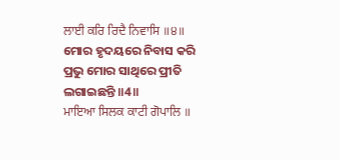ਲਾਈ ਕਰਿ ਰਿਦੈ ਨਿਵਾਸਿ ॥੪॥
ମୋର ହୃଦୟରେ ନିବାସ କରି ପ୍ରଭୁ ମୋର ସାଥିରେ ପ୍ରୀତି ଲଗାଇଛନ୍ତି ॥4॥
ਮਾਇਆ ਸਿਲਕ ਕਾਟੀ ਗੋਪਾਲਿ ॥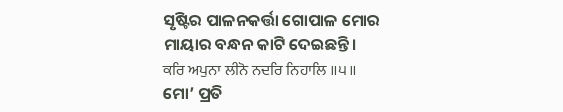ସୃଷ୍ଟିର ପାଳନକର୍ତ୍ତା ଗୋପାଳ ମୋର ମାୟାର ବନ୍ଧନ କାଟି ଦେଇଛନ୍ତି।
ਕਰਿ ਅਪੁਨਾ ਲੀਨੋ ਨਦਰਿ ਨਿਹਾਲਿ ॥੫॥
ମୋ’ ପ୍ରତି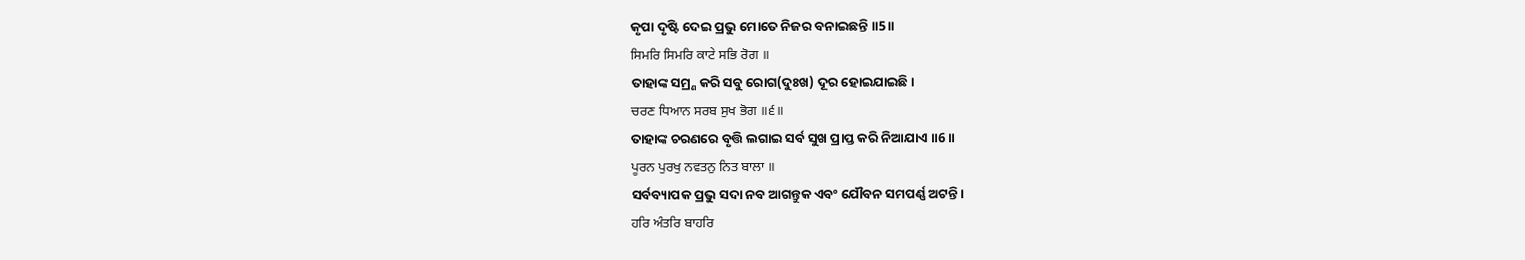କୃପା ଦୃଷ୍ଟି ଦେଇ ପ୍ରଭୁ ମୋତେ ନିଜର ବନାଇଛନ୍ତି ॥5॥
ਸਿਮਰਿ ਸਿਮਰਿ ਕਾਟੇ ਸਭਿ ਰੋਗ ॥
ତାହାଙ୍କ ସମ୍ର୍ଣ କରି ସବୁ ରୋଗ(ଦୁଃଖ) ଦୂର ହୋଇଯାଇଛି।
ਚਰਣ ਧਿਆਨ ਸਰਬ ਸੁਖ ਭੋਗ ॥੬॥
ତାହାଙ୍କ ଚରଣରେ ବୃତ୍ତି ଲଗାଇ ସର୍ବ ସୁଖ ପ୍ରାପ୍ତ କରି ନିଆଯାଏ ॥6॥
ਪੂਰਨ ਪੁਰਖੁ ਨਵਤਨੁ ਨਿਤ ਬਾਲਾ ॥
ସର୍ବବ୍ୟାପକ ପ୍ରଭୁ ସଦା ନବ ଆଗନ୍ତୁକ ଏବଂ ଯୌବନ ସମପର୍ଣ୍ଣ ଅଟନ୍ତି।
ਹਰਿ ਅੰਤਰਿ ਬਾਹਰਿ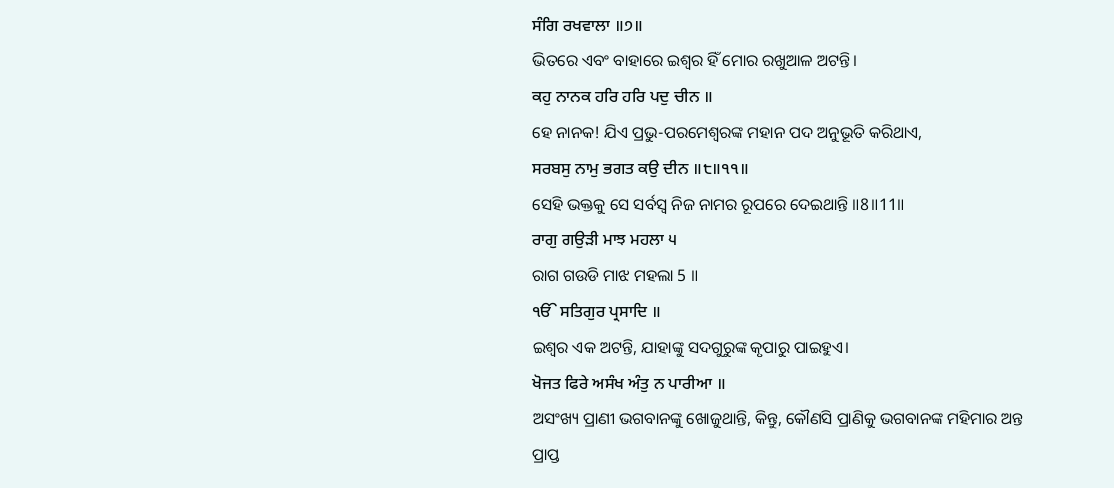ਸੰਗਿ ਰਖਵਾਲਾ ॥੭॥
ଭିତରେ ଏବଂ ବାହାରେ ଇଶ୍ଵର ହିଁ ମୋର ରଖୁଆଳ ଅଟନ୍ତି।
ਕਹੁ ਨਾਨਕ ਹਰਿ ਹਰਿ ਪਦੁ ਚੀਨ ॥
ହେ ନାନକ! ଯିଏ ପ୍ରଭୁ-ପରମେଶ୍ଵରଙ୍କ ମହାନ ପଦ ଅନୁଭୂତି କରିଥାଏ,
ਸਰਬਸੁ ਨਾਮੁ ਭਗਤ ਕਉ ਦੀਨ ॥੮॥੧੧॥
ସେହି ଭକ୍ତକୁ ସେ ସର୍ବସ୍ଵ ନିଜ ନାମର ରୂପରେ ଦେଇଥାନ୍ତି ॥8॥11॥
ਰਾਗੁ ਗਉੜੀ ਮਾਝ ਮਹਲਾ ੫
ରାଗ ଗଉଡି ମାଝ ମହଲା 5 ॥
ੴ ਸਤਿਗੁਰ ਪ੍ਰਸਾਦਿ ॥
ଇଶ୍ଵର ଏକ ଅଟନ୍ତି, ଯାହାଙ୍କୁ ସଦଗୁରୁଙ୍କ କୃପାରୁ ପାଇହୁଏ।
ਖੋਜਤ ਫਿਰੇ ਅਸੰਖ ਅੰਤੁ ਨ ਪਾਰੀਆ ॥
ଅସଂଖ୍ୟ ପ୍ରାଣୀ ଭଗବାନଙ୍କୁ ଖୋଜୁଥାନ୍ତି, କିନ୍ତୁ, କୌଣସି ପ୍ରାଣିକୁ ଭଗବାନଙ୍କ ମହିମାର ଅନ୍ତ ପ୍ରାପ୍ତ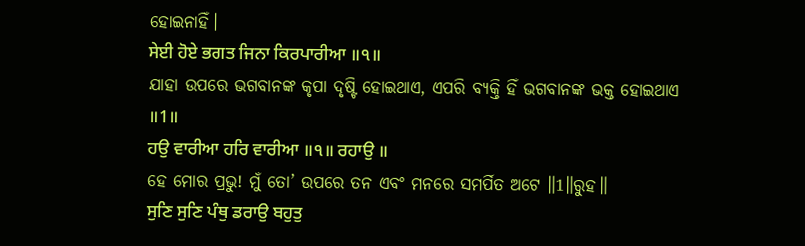ହୋଇନାହିଁ।
ਸੇਈ ਹੋਏ ਭਗਤ ਜਿਨਾ ਕਿਰਪਾਰੀਆ ॥੧॥
ଯାହା ଉପରେ ଭଗବାନଙ୍କ କୃପା ଦୃଷ୍ଟି ହୋଇଥାଏ, ଏପରି ବ୍ୟକ୍ତି ହିଁ ଭଗବାନଙ୍କ ଭକ୍ତ ହୋଇଥାଏ ॥1॥
ਹਉ ਵਾਰੀਆ ਹਰਿ ਵਾਰੀਆ ॥੧॥ ਰਹਾਉ ॥
ହେ ମୋର ପ୍ରଭୁ! ମୁଁ ତୋ’ ଉପରେ ତନ ଏବଂ ମନରେ ସମର୍ପିତ ଅଟେ ॥1॥ରୁହ॥
ਸੁਣਿ ਸੁਣਿ ਪੰਥੁ ਡਰਾਉ ਬਹੁਤੁ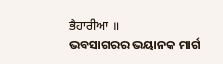ਭੈਹਾਰੀਆ ॥
ଭବସାଗରର ଭୟାନକ ମାର୍ଗ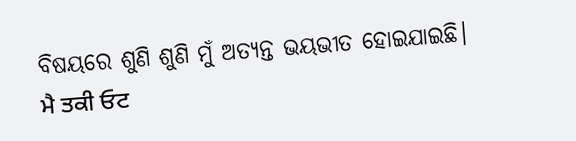ବିଷୟରେ ଶୁଣି ଶୁଣି ମୁଁ ଅତ୍ୟନ୍ତ ଭୟଭୀତ ହୋଇଯାଇଛି।
ਮੈ ਤਕੀ ਓਟ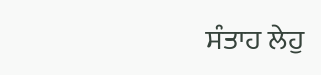ਸੰਤਾਹ ਲੇਹੁ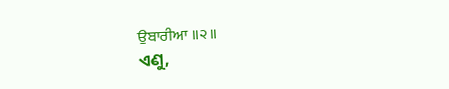ਉਬਾਰੀਆ ॥੨॥
ଏଣୁ,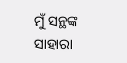ମୁଁ ସନ୍ଥଙ୍କ ସାହାରା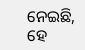ନେଇଛି, ହେ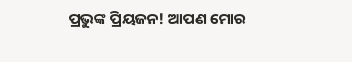ପ୍ରଭୁଙ୍କ ପ୍ରିୟଜନ! ଆପଣ ମୋର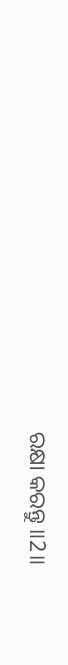ରକ୍ଷା କରନ୍ତୁ ॥2॥